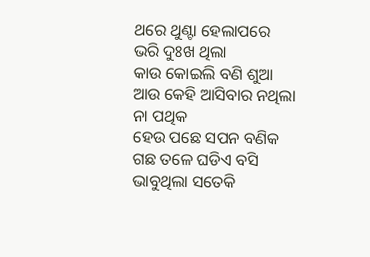ଥରେ ଥୁଣ୍ଟା ହେଲାପରେ
ଭରି ଦୁଃଖ ଥିଲା
କାଉ କୋଇଲି ବଣି ଶୁଆ
ଆଉ କେହି ଆସିବାର ନଥିଲା
ନା ପଥିକ
ହେଉ ପଛେ ସପନ ବଣିକ
ଗଛ ତଳେ ଘଡିଏ ବସି
ଭାବୁଥିଲା ସତେକି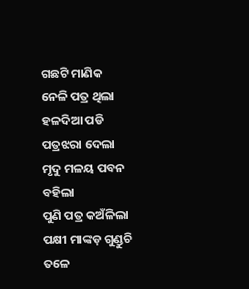ଗଛଟି ମାଣିକ
ନେଳି ପତ୍ର ଥିଲା
ହଳଦିଆ ପଡି ପତ୍ରଝରା ଦେଲା
ମୃଦୁ ମଳୟ ପବନ ବହିଲା
ପୁଣି ପତ୍ର କଅଁଳିଲା
ପକ୍ଷୀ ମାଙ୍କଡ଼ ଗୁଣ୍ଡୁଚି
ତଳେ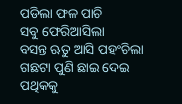ପଡିଲା ଫଳ ପାଚି
ସବୁ ଫେରିଆସିଲା
ବସନ୍ତ ଋତୁ ଆସି ପହଂଚିଲା
ଗଛଟା ପୁଣି ଛାଇ ଦେଇ
ପଥିକକୁ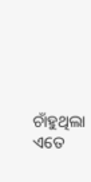ଚାଁହୁଥିଲା
ଏତେ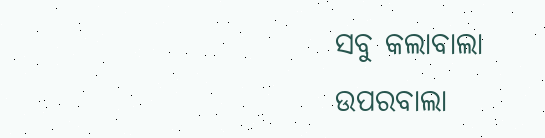ସବୁ କଲାବାଲା
ଉପରବାଲା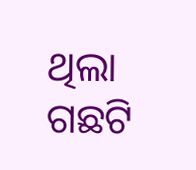ଥିଲା
ଗଛଟି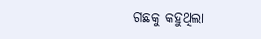ଗଛକୁ କହୁଥିଲା